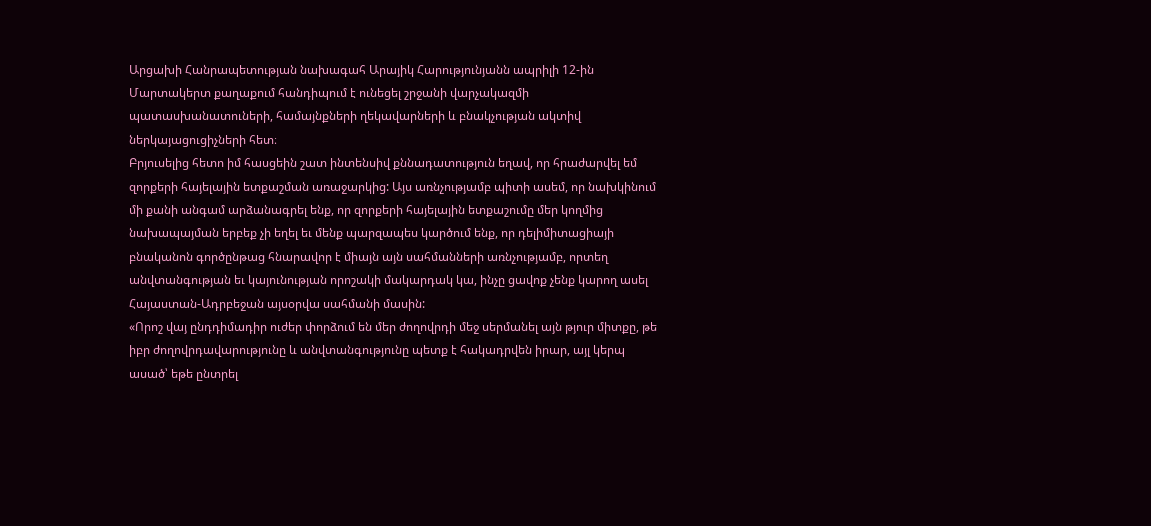Արցախի Հանրապետության նախագահ Արայիկ Հարությունյանն ապրիլի 12-ին Մարտակերտ քաղաքում հանդիպում է ունեցել շրջանի վարչակազմի պատասխանատուների, համայնքների ղեկավարների և բնակչության ակտիվ ներկայացուցիչների հետ։
Բրյուսելից հետո իմ հասցեին շատ ինտենսիվ քննադատություն եղավ, որ հրաժարվել եմ զորքերի հայելային ետքաշման առաջարկից: Այս առնչությամբ պիտի ասեմ, որ նախկինում մի քանի անգամ արձանագրել ենք, որ զորքերի հայելային ետքաշումը մեր կողմից նախապայման երբեք չի եղել եւ մենք պարզապես կարծում ենք, որ դելիմիտացիայի բնականոն գործընթաց հնարավոր է միայն այն սահմանների առնչությամբ, որտեղ անվտանգության եւ կայունության որոշակի մակարդակ կա, ինչը ցավոք չենք կարող ասել Հայաստան-Ադրբեջան այսօրվա սահմանի մասին:
«Որոշ վայ ընդդիմադիր ուժեր փորձում են մեր ժողովրդի մեջ սերմանել այն թյուր միտքը, թե իբր ժողովրդավարությունը և անվտանգությունը պետք է հակադրվեն իրար, այլ կերպ ասած՝ եթե ընտրել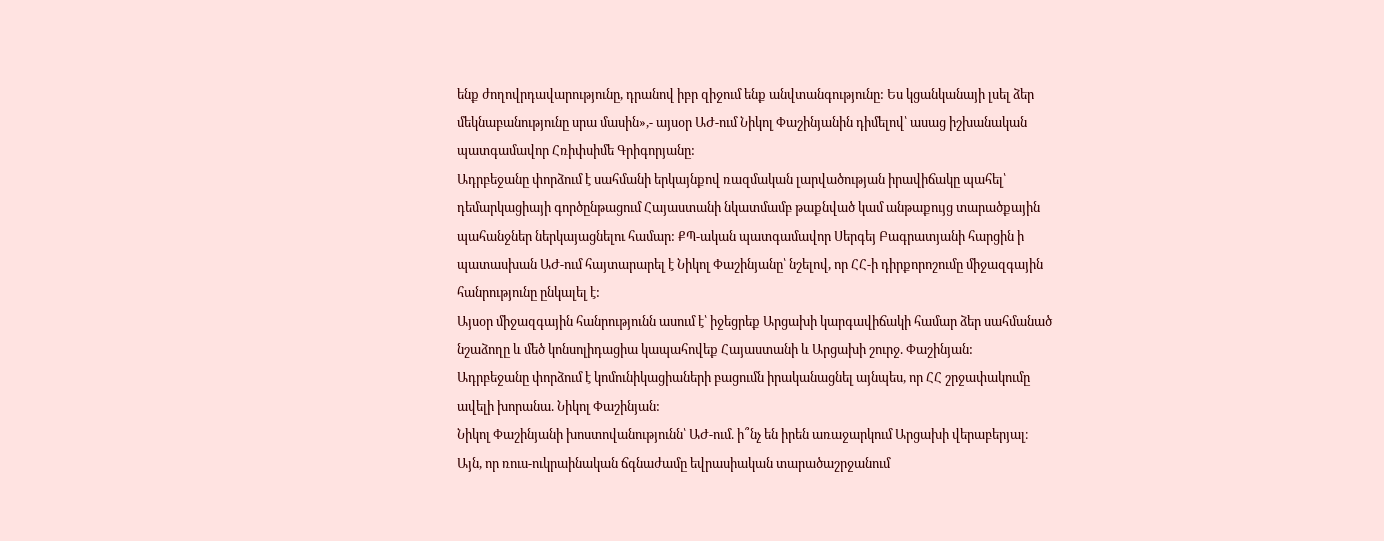ենք ժողովրդավարությունը, դրանով իբր զիջում ենք անվտանգությունը: Ես կցանկանայի լսել ձեր մեկնաբանությունը սրա մասին»,- այսօր ԱԺ-ում Նիկոլ Փաշինյանին դիմելով՝ ասաց իշխանական պատգամավոր Հռիփսիմե Գրիգորյանը:
Ադրբեջանը փորձում է սահմանի երկայնքով ռազմական լարվածության իրավիճակը պահել՝ դեմարկացիայի գործընթացում Հայաստանի նկատմամբ թաքնված կամ անթաքույց տարածքային պահանջներ ներկայացնելու համար: ՔՊ-ական պատգամավոր Սերգեյ Բագրատյանի հարցին ի պատասխան ԱԺ-ում հայտարարել է Նիկոլ Փաշինյանը՝ նշելով, որ ՀՀ-ի դիրքորոշումը միջազգային հանրությունը ընկալել է:
Այսօր միջազգային հանրությունն ասում է՝ իջեցրեք Արցախի կարգավիճակի համար ձեր սահմանած նշաձողը և մեծ կոնսոլիդացիա կապահովեք Հայաստանի և Արցախի շուրջ. Փաշինյան:
Ադրբեջանը փորձում է կոմունիկացիաների բացումն իրականացնել այնպես, որ ՀՀ շրջափակումը ավելի խորանա. Նիկոլ Փաշինյան:
Նիկոլ Փաշինյանի խոստովանությունն՝ ԱԺ-ում. ի՞նչ են իրեն առաջարկում Արցախի վերաբերյալ։
Այն, որ ռուս-ուկրաինական ճգնաժամը եվրասիական տարածաշրջանում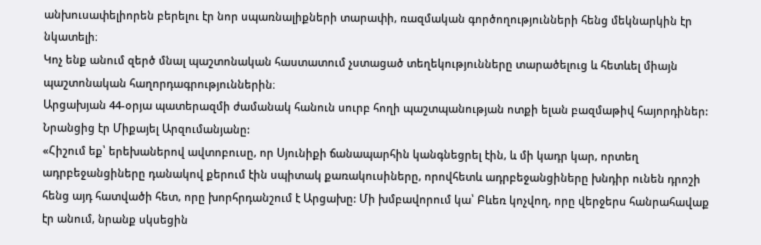անխուսափելիորեն բերելու էր նոր սպառնալիքների տարափի, ռազմական գործողությունների հենց մեկնարկին էր նկատելի։
Կոչ ենք անում զերծ մնալ պաշտոնական հաստատում չստացած տեղեկությունները տարածելուց և հետևել միայն պաշտոնական հաղորդագրություններին։
Արցախյան 44-օրյա պատերազմի ժամանակ հանուն սուրբ հողի պաշտպանության ոտքի ելան բազմաթիվ հայորդիներ: Նրանցից էր Միքայել Արզումանյանը:
«Հիշում եք՝ երեխաներով ավտոբուսը, որ Սյունիքի ճանապարհին կանգնեցրել էին, և մի կադր կար, որտեղ ադրբեջանցիները դանակով քերում էին սպիտակ քառակուսիները, որովհետև ադրբեջանցիները խնդիր ունեն դրոշի հենց այդ հատվածի հետ, որը խորհրդանշում է Արցախը: Մի խմբավորում կա՝ Բևեռ կոչվող, որը վերջերս հանրահավաք էր անում, նրանք սկսեցին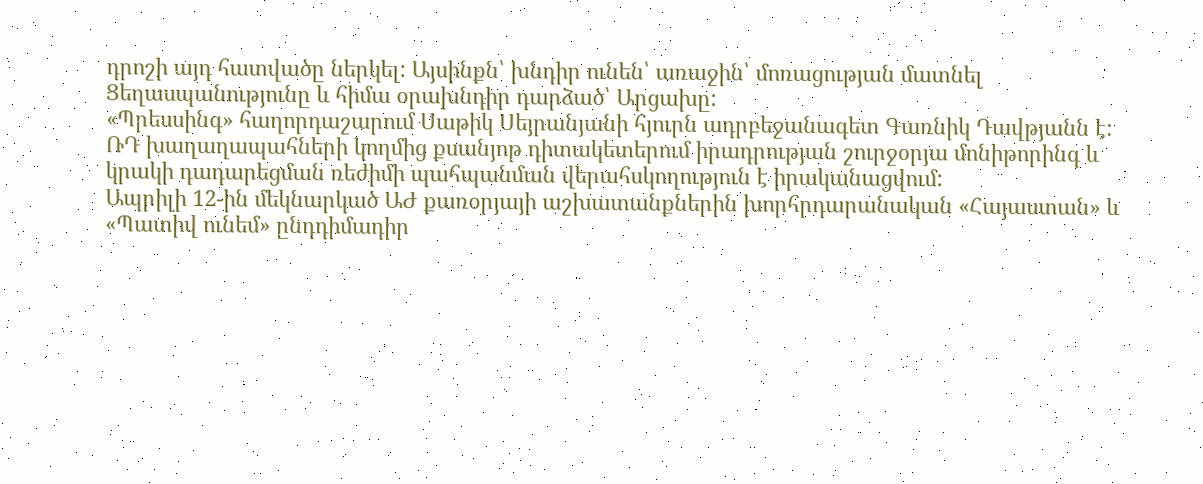դրոշի այդ հատվածը ներկել: Այսինքն՝ խնդիր ունեն՝ առաջին՝ մոռացության մատնել Ցեղասպանությունը և հիմա օրախնդիր դարձած՝ Արցախը:
«Պրեսսինգ» հաղորդաշարում Սաթիկ Սեյրանյանի հյուրն ադրբեջանագետ Գառնիկ Դավթյանն է:
ՌԴ խաղաղապահների կողմից քսանյոթ դիտակետերում իրադրության շուրջօրյա մոնիթորինգ և կրակի դադարեցման ռեժիմի պահպանման վերահսկողություն է իրականացվում:
Ապրիլի 12-ին մեկնարկած ԱԺ քառօրյայի աշխատանքներին խորհրդարանական «Հայաստան» և «Պատիվ ունեմ» ընդդիմադիր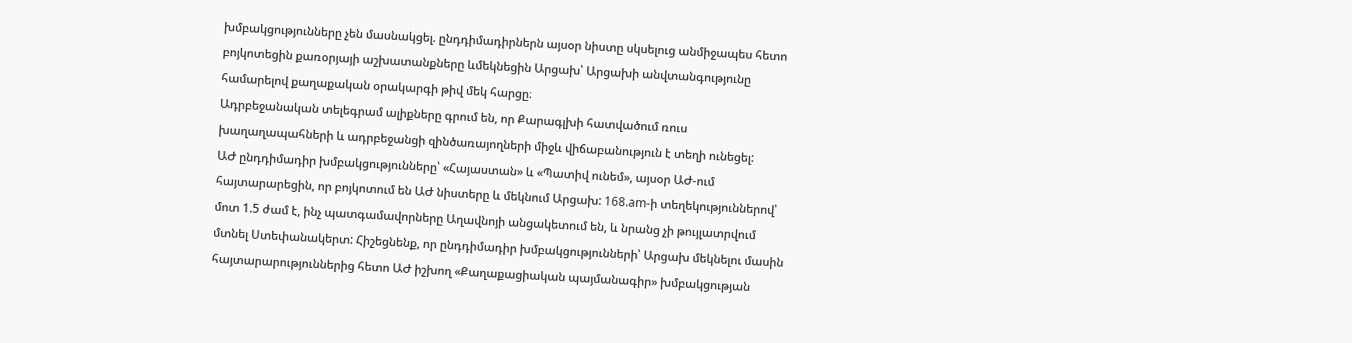խմբակցությունները չեն մասնակցել. ընդդիմադիրներն այսօր նիստը սկսելուց անմիջապես հետո բոյկոտեցին քառօրյայի աշխատանքները ևմեկնեցին Արցախ՝ Արցախի անվտանգությունը համարելով քաղաքական օրակարգի թիվ մեկ հարցը։
Ադրբեջանական տելեգրամ ալիքները գրում են, որ Քարագլխի հատվածում ռուս խաղաղապահների և ադրբեջանցի զինծառայողների միջև վիճաբանություն է տեղի ունեցել:
ԱԺ ընդդիմադիր խմբակցությունները՝ «Հայաստան» և «Պատիվ ունեմ», այսօր ԱԺ-ում հայտարարեցին, որ բոյկոտում են ԱԺ նիստերը և մեկնում Արցախ: 168.am-ի տեղեկություններով՝ մոտ 1.5 ժամ է, ինչ պատգամավորները Աղավնոյի անցակետում են, և նրանց չի թույլատրվում մտնել Ստեփանակերտ: Հիշեցնենք, որ ընդդիմադիր խմբակցությունների՝ Արցախ մեկնելու մասին հայտարարություններից հետո ԱԺ իշխող «Քաղաքացիական պայմանագիր» խմբակցության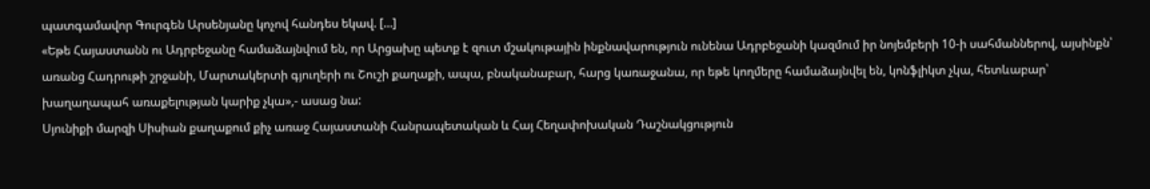պատգամավոր Գուրգեն Արսենյանը կոչով հանդես եկավ. […]
«Եթե Հայաստանն ու Ադրբեջանը համաձայնվում են, որ Արցախը պետք է զուտ մշակութային ինքնավարություն ունենա Ադրբեջանի կազմում իր նոյեմբերի 10-ի սահմաններով, այսինքն՝ առանց Հադրութի շրջանի, Մարտակերտի գյուղերի ու Շուշի քաղաքի, ապա, բնականաբար, հարց կառաջանա, որ եթե կողմերը համաձայնվել են, կոնֆլիկտ չկա, հետևաբար՝ խաղաղապահ առաքելության կարիք չկա»,- ասաց նա:
Սյունիքի մարզի Սիսիան քաղաքում քիչ առաջ Հայաստանի Հանրապետական և Հայ Հեղափոխական Դաշնակցություն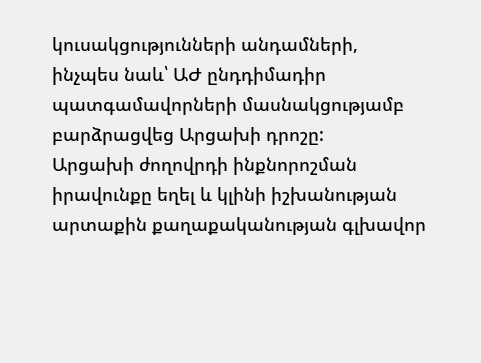կուսակցությունների անդամների, ինչպես նաև՝ ԱԺ ընդդիմադիր պատգամավորների մասնակցությամբ բարձրացվեց Արցախի դրոշը:
Արցախի ժողովրդի ինքնորոշման իրավունքը եղել և կլինի իշխանության արտաքին քաղաքականության գլխավոր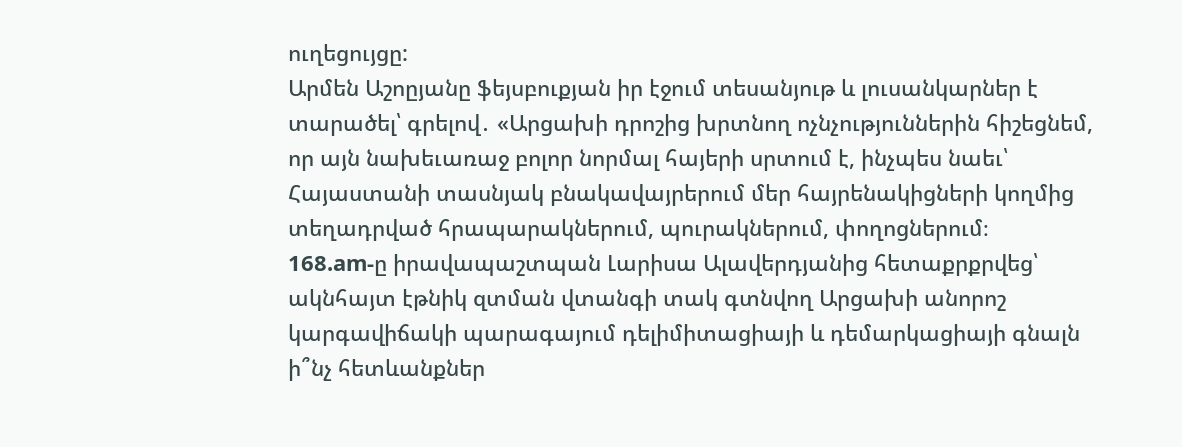ուղեցույցը:
Արմեն Աշոըյանը ֆեյսբուքյան իր էջում տեսանյութ և լուսանկարներ է տարածել՝ գրելով․ «Արցախի դրոշից խրտնող ոչնչություններին հիշեցնեմ, որ այն նախեւառաջ բոլոր նորմալ հայերի սրտում է, ինչպես նաեւ՝ Հայաստանի տասնյակ բնակավայրերում մեր հայրենակիցների կողմից տեղադրված հրապարակներում, պուրակներում, փողոցներում։
168.am-ը իրավապաշտպան Լարիսա Ալավերդյանից հետաքրքրվեց՝ ակնհայտ էթնիկ զտման վտանգի տակ գտնվող Արցախի անորոշ կարգավիճակի պարագայում դելիմիտացիայի և դեմարկացիայի գնալն ի՞նչ հետևանքներ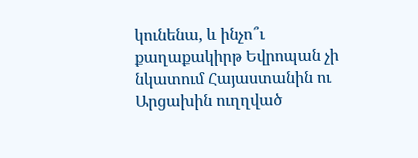կունենա, և ինչո՞ւ քաղաքակիրթ Եվրոպան չի նկատում Հայաստանին ու Արցախին ուղղված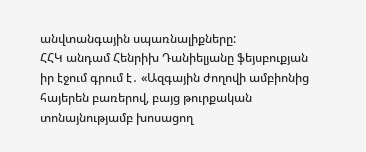անվտանգային սպառնալիքները:
ՀՀԿ անդամ Հենրիխ Դանիելյանը ֆեյսբուքյան իր էջում գրում է․ «Ազգային ժողովի ամբիոնից հայերեն բառերով, բայց թուրքական տոնայնությամբ խոսացող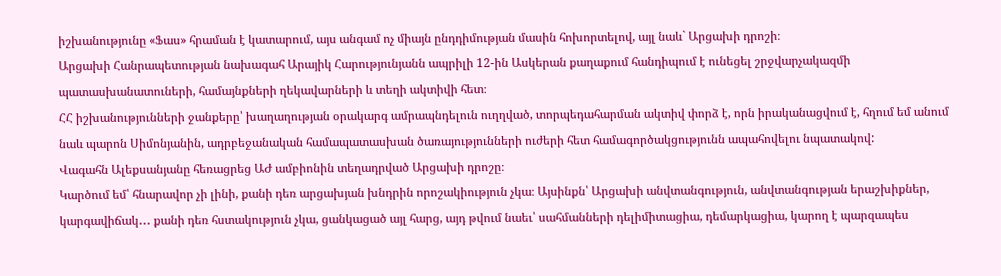իշխանությունը «Ֆաս» հրաման է կատարում, այս անգամ ոչ միայն ընդդիմության մասին հոխորտելով, այլ նաև` Արցախի դրոշի։
Արցախի Հանրապետության նախագահ Արայիկ Հարությունյանն ապրիլի 12-ին Ասկերան քաղաքում հանդիպում է ունեցել շրջվարչակազմի պատասխանատուների, համայնքների ղեկավարների և տեղի ակտիվի հետ։
ՀՀ իշխանությունների ջանքերը՝ խաղաղության օրակարգ ամրապնդելուն ուղղված, տորպեդահարման ակտիվ փորձ է, որն իրականացվում է, հղում եմ անում նաև պարոն Սիմոնյանին, ադրբեջանական համապատասխան ծառայությունների ուժերի հետ համագործակցությունն ապահովելու նպատակով:
Վագահն Ալեքսանյանը հեռացրեց ԱԺ ամբիոնին տեղադրված Արցախի դրոշը։
Կարծում եմ՝ հնարավոր չի լինի, քանի դեռ արցախյան խնդրին որոշակիություն չկա։ Այսինքն՝ Արցախի անվտանգություն, անվտանգության երաշխիքներ, կարգավիճակ․․․ քանի դեռ հստակություն չկա, ցանկացած այլ հարց, այդ թվում նաեւ՝ սահմանների դելիմիտացիա, դեմարկացիա, կարող է պարզապես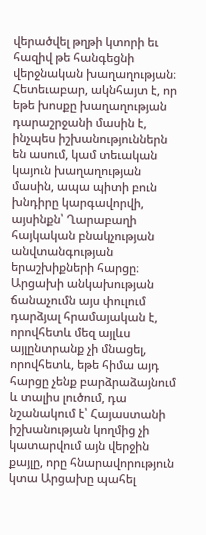վերածվել թղթի կտորի եւ հազիվ թե հանգեցնի վերջնական խաղաղության։ Հետեւաբար, ակնհայտ է, որ եթե խոսքը խաղաղության դարաշրջանի մասին է, ինչպես իշխանություններն են ասում, կամ տեւական կայուն խաղաղության մասին, ապա պիտի բուն խնդիրը կարգավորվի, այսինքն՝ Ղարաբաղի հայկական բնակչության անվտանգության երաշխիքների հարցը։
Արցախի անկախության ճանաչումն այս փուլում դարձյալ հրամայական է, որովհետև մեզ այլևս այլընտրանք չի մնացել, որովհետև, եթե հիմա այդ հարցը չենք բարձրաձայնում և տալիս լուծում, դա նշանակում է՝ Հայաստանի իշխանության կողմից չի կատարվում այն վերջին քայլը, որը հնարավորություն կտա Արցախը պահել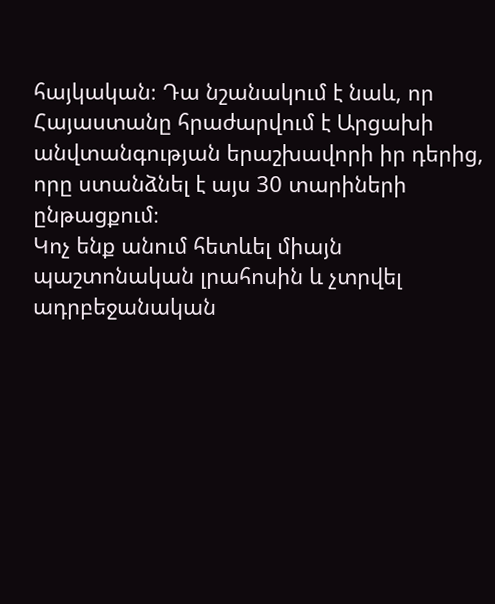հայկական։ Դա նշանակում է նաև, որ Հայաստանը հրաժարվում է Արցախի անվտանգության երաշխավորի իր դերից, որը ստանձնել է այս 30 տարիների ընթացքում։
Կոչ ենք անում հետևել միայն պաշտոնական լրահոսին և չտրվել ադրբեջանական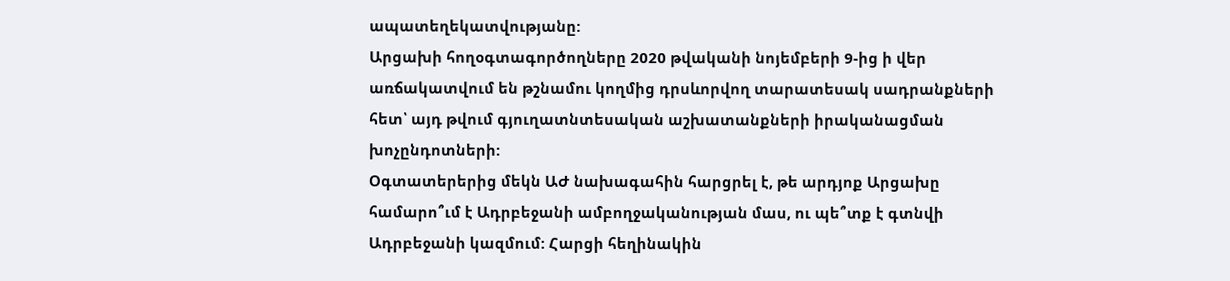ապատեղեկատվությանը:
Արցախի հողօգտագործողները 2020 թվականի նոյեմբերի 9-ից ի վեր առճակատվում են թշնամու կողմից դրսևորվող տարատեսակ սադրանքների հետ՝ այդ թվում գյուղատնտեսական աշխատանքների իրականացման խոչընդոտների:
Օգտատերերից մեկն ԱԺ նախագահին հարցրել է, թե արդյոք Արցախը համարո՞ւմ է Ադրբեջանի ամբողջականության մաս, ու պե՞տք է գտնվի Ադրբեջանի կազմում: Հարցի հեղինակին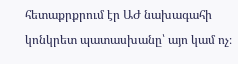հետաքրքրում էր ԱԺ նախագահի կոնկրետ պատասխանը՝ այո կամ ոչ։